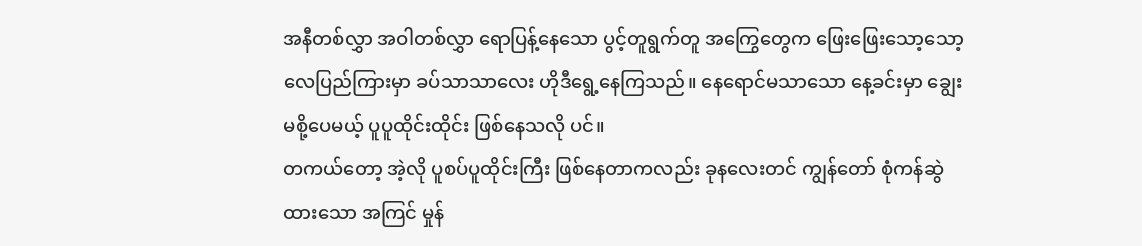အနီတစ်လွှာ အဝါတစ်လွှာ ရောပြန့်နေသော ပွင့်တူရွက်တူ အကြွေတွေက ဖြေးဖြေးသော့သော့ လေပြည်ကြားမှာ ခပ်သာသာလေး ဟိုဒီရွေ့နေကြသည်။ နေရောင်မသာသော နေ့ခင်းမှာ ချွေးမစို့ပေမယ့် ပူပူထိုင်းထိုင်း ဖြစ်နေသလို ပင်။
တကယ်တော့ အဲ့လို ပူစပ်ပူထိုင်းကြီး ဖြစ်နေတာကလည်း ခုနလေးတင် ကျွန်တော် စုံကန်ဆွဲထားသော အကြင် မှုန်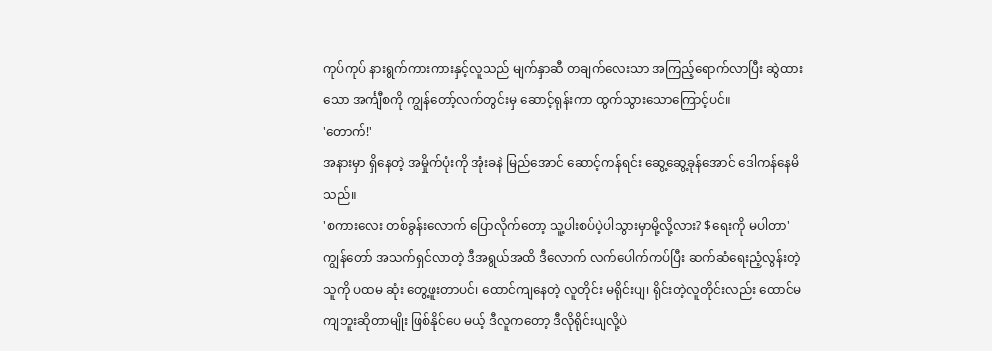ကုပ်ကုပ် နားရွက်ကားကားနှင့်လူသည် မျက်နှာဆီ တချက်လေးသာ အကြည့်ရောက်လာပြီး ဆွဲထားသော အင်္ကျီစကို ကျွန်တော့်လက်တွင်းမှ ဆောင့်ရုန်းကာ ထွက်သွားသောကြောင့်ပင်။
'တောက်!'
အနားမှာ ရှိနေတဲ့ အမှိုက်ပုံးကို အုံးခနဲ မြည်အောင် ဆောင့်ကန်ရင်း ဆွေ့ဆွေ့ခုန်အောင် ဒေါကန်နေမိသည်။
'စကားလေး တစ်ခွန်းလောက် ပြောလိုက်တော့ သူ့ပါးစပ်ပဲ့ပါသွားမှာမို့လို့လား? $ရေးကို မပါတာ'
ကျွန်တော် အသက်ရှင်လာတဲ့ ဒီအရွယ်အထိ ဒီလောက် လက်ပေါက်ကပ်ပြီး ဆက်ဆံရေးညံ့လွန်းတဲ့သူကို ပထမ ဆုံး တွေ့ဖူးတာပင်၊ ထောင်ကျနေတဲ့ လူတိုင်း မရိုင်းပျ၊ ရိုင်းတဲ့လူတိုင်းလည်း ထောင်မကျဘူးဆိုတာမျိုး ဖြစ်နိုင်ပေ မယ့် ဒီလူကတော့ ဒီလိုရိုင်းပျလို့ပဲ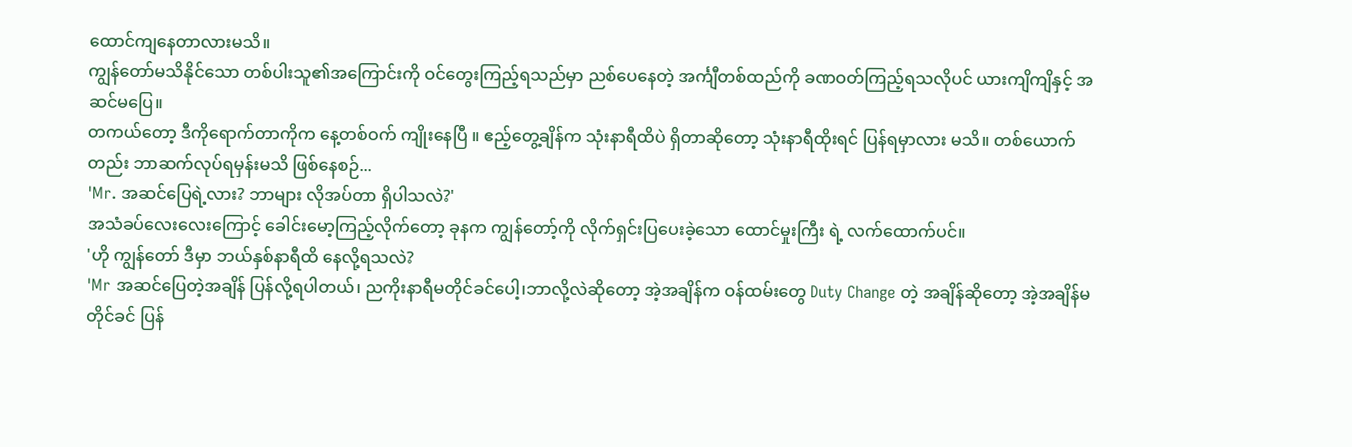ထောင်ကျနေတာလားမသိ။
ကျွန်တော်မသိနိုင်သော တစ်ပါးသူ၏အကြောင်းကို ဝင်တွေးကြည့်ရသည်မှာ ညစ်ပေနေတဲ့ အင်္ကျီတစ်ထည်ကို ခဏဝတ်ကြည့်ရသလိုပင် ယားကျိကျိနှင့် အဆင်မပြေ။
တကယ်တော့ ဒီကိုရောက်တာကိုက နေ့တစ်ဝက် ကျိုးနေပြီ ။ ဧည့်တွေ့ချိန်က သုံးနာရီထိပဲ ရှိတာဆိုတော့ သုံးနာရီထိုးရင် ပြန်ရမှာလား မသိ။ တစ်ယောက်တည်း ဘာဆက်လုပ်ရမှန်းမသိ ဖြစ်နေစဉ်...
'Mr. အဆင်ပြေရဲ့လား? ဘာများ လိုအပ်တာ ရှိပါသလဲ?'
အသံခပ်လေးလေးကြောင့် ခေါင်းမော့ကြည့်လိုက်တော့ ခုနက ကျွန်တော့်ကို လိုက်ရှင်းပြပေးခဲ့သော ထောင်မှုးကြီး ရဲ့ လက်ထောက်ပင်။
'ဟို ကျွန်တော် ဒီမှာ ဘယ်နှစ်နာရီထိ နေလို့ရသလဲ?
'Mr အဆင်ပြေတဲ့အချိန် ပြန်လို့ရပါတယ်၊ ညကိုးနာရီမတိုင်ခင်ပေါ့၊ဘာလို့လဲဆိုတော့ အဲ့အချိန်က ဝန်ထမ်းတွေ Duty Change တဲ့ အချိန်ဆိုတော့ အဲ့အချိန်မတိုင်ခင် ပြန်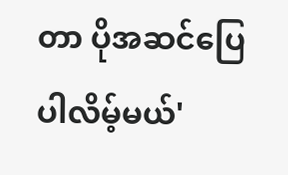တာ ပိုအဆင်ပြေပါလိမ့်မယ်'